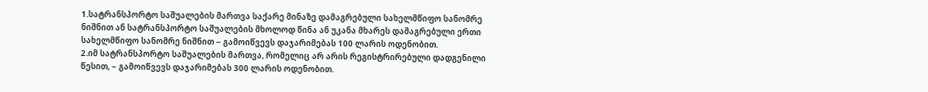1.სატრანსპორტო საშუალების მართვა საქარე მინაზე დამაგრებული სახელმწიფო სანომრე ნიშნით ან სატრანსპორტო საშუალების მხოლოდ წინა ან უკანა მხარეს დამაგრებული ერთი სახელმწიფო სანომრე ნიშნით − გამოიწვევს დაჯარიმებას 100 ლარის ოდენობით.
2.იმ სატრანსპორტო საშუალების მართვა, რომელიც არ არის რეგისტრირებული დადგენილი წესით, − გამოიწვევს დაჯარიმებას 300 ლარის ოდენობით.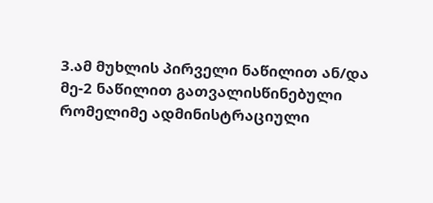3.ამ მუხლის პირველი ნაწილით ან/და მე-2 ნაწილით გათვალისწინებული რომელიმე ადმინისტრაციული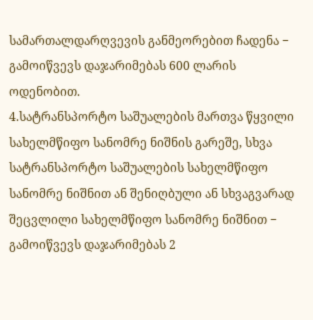სამართალდარღვევის განმეორებით ჩადენა − გამოიწვევს დაჯარიმებას 600 ლარის ოდენობით.
4.სატრანსპორტო საშუალების მართვა წყვილი სახელმწიფო სანომრე ნიშნის გარეშე, სხვა სატრანსპორტო საშუალების სახელმწიფო სანომრე ნიშნით ან შენიღბული ან სხვაგვარად შეცვლილი სახელმწიფო სანომრე ნიშნით − გამოიწვევს დაჯარიმებას 2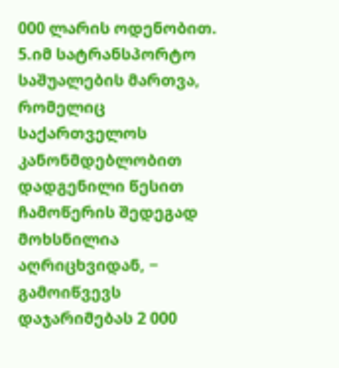000 ლარის ოდენობით.
5.იმ სატრანსპორტო საშუალების მართვა, რომელიც საქართველოს კანონმდებლობით დადგენილი წესით ჩამოწერის შედეგად მოხსნილია აღრიცხვიდან, − გამოიწვევს დაჯარიმებას 2 000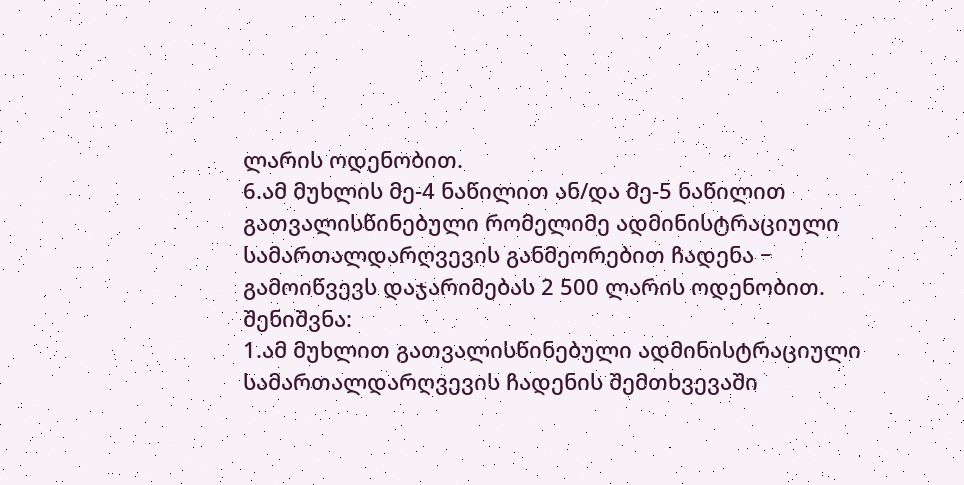ლარის ოდენობით.
6.ამ მუხლის მე-4 ნაწილით ან/და მე-5 ნაწილით გათვალისწინებული რომელიმე ადმინისტრაციული სამართალდარღვევის განმეორებით ჩადენა − გამოიწვევს დაჯარიმებას 2 500 ლარის ოდენობით. შენიშვნა:
1.ამ მუხლით გათვალისწინებული ადმინისტრაციული სამართალდარღვევის ჩადენის შემთხვევაში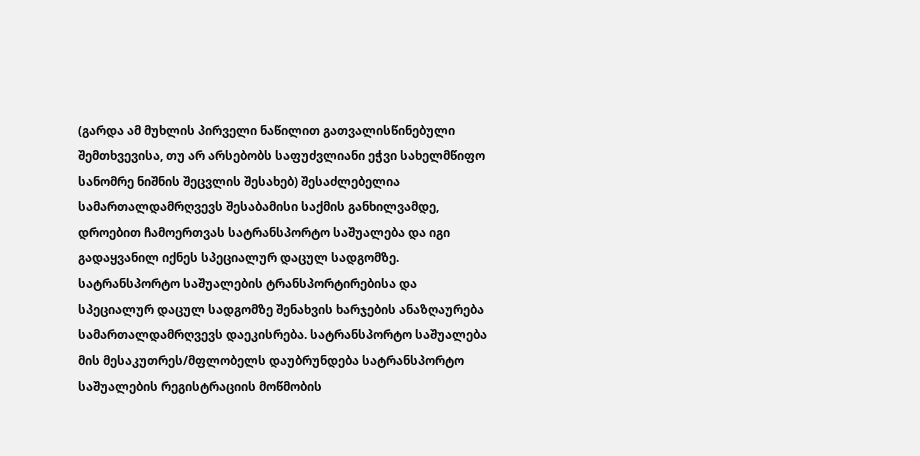(გარდა ამ მუხლის პირველი ნაწილით გათვალისწინებული შემთხვევისა, თუ არ არსებობს საფუძვლიანი ეჭვი სახელმწიფო სანომრე ნიშნის შეცვლის შესახებ) შესაძლებელია სამართალდამრღვევს შესაბამისი საქმის განხილვამდე, დროებით ჩამოერთვას სატრანსპორტო საშუალება და იგი გადაყვანილ იქნეს სპეციალურ დაცულ სადგომზე. სატრანსპორტო საშუალების ტრანსპორტირებისა და სპეციალურ დაცულ სადგომზე შენახვის ხარჯების ანაზღაურება სამართალდამრღვევს დაეკისრება. სატრანსპორტო საშუალება მის მესაკუთრეს/მფლობელს დაუბრუნდება სატრანსპორტო საშუალების რეგისტრაციის მოწმობის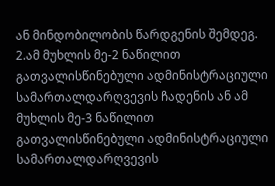ან მინდობილობის წარდგენის შემდეგ.
2.ამ მუხლის მე-2 ნაწილით გათვალისწინებული ადმინისტრაციული სამართალდარღვევის ჩადენის ან ამ მუხლის მე-3 ნაწილით გათვალისწინებული ადმინისტრაციული სამართალდარღვევის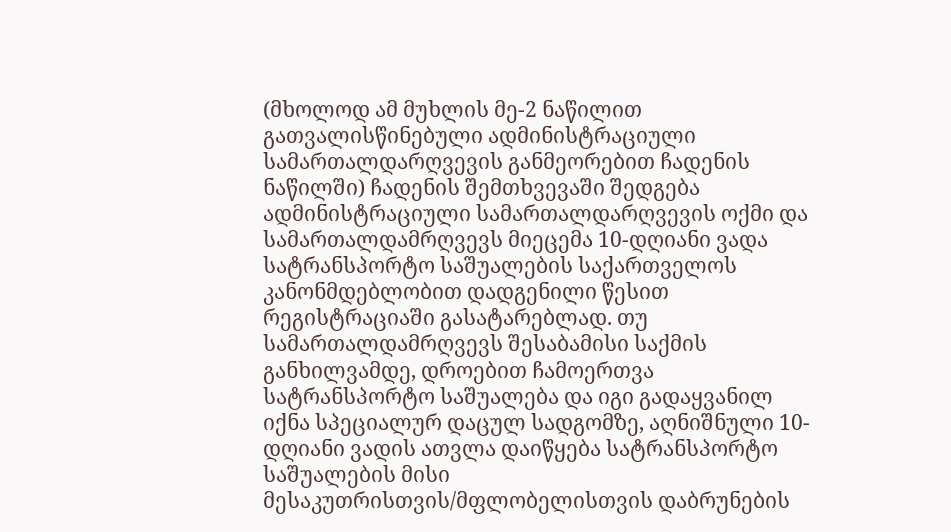(მხოლოდ ამ მუხლის მე-2 ნაწილით გათვალისწინებული ადმინისტრაციული სამართალდარღვევის განმეორებით ჩადენის ნაწილში) ჩადენის შემთხვევაში შედგება ადმინისტრაციული სამართალდარღვევის ოქმი და სამართალდამრღვევს მიეცემა 10-დღიანი ვადა სატრანსპორტო საშუალების საქართველოს კანონმდებლობით დადგენილი წესით რეგისტრაციაში გასატარებლად. თუ სამართალდამრღვევს შესაბამისი საქმის განხილვამდე, დროებით ჩამოერთვა სატრანსპორტო საშუალება და იგი გადაყვანილ იქნა სპეციალურ დაცულ სადგომზე, აღნიშნული 10-დღიანი ვადის ათვლა დაიწყება სატრანსპორტო საშუალების მისი მესაკუთრისთვის/მფლობელისთვის დაბრუნების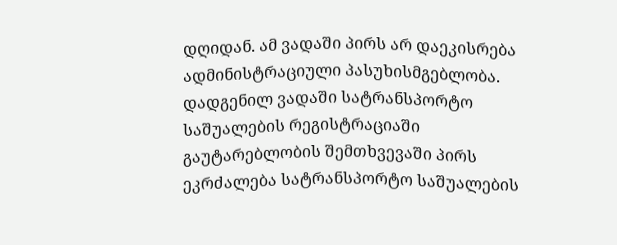დღიდან. ამ ვადაში პირს არ დაეკისრება ადმინისტრაციული პასუხისმგებლობა. დადგენილ ვადაში სატრანსპორტო საშუალების რეგისტრაციაში გაუტარებლობის შემთხვევაში პირს ეკრძალება სატრანსპორტო საშუალების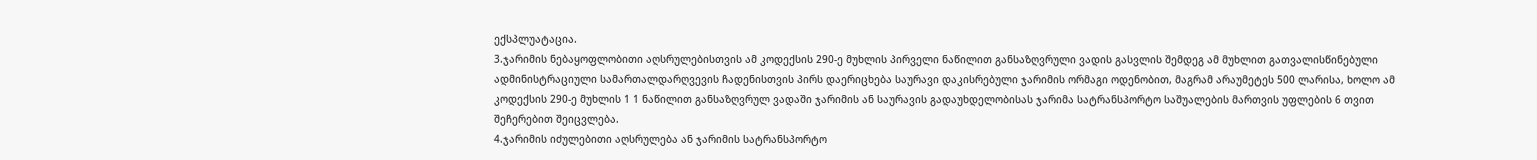ექსპლუატაცია.
3.ჯარიმის ნებაყოფლობითი აღსრულებისთვის ამ კოდექსის 290-ე მუხლის პირველი ნაწილით განსაზღვრული ვადის გასვლის შემდეგ ამ მუხლით გათვალისწინებული ადმინისტრაციული სამართალდარღვევის ჩადენისთვის პირს დაერიცხება საურავი დაკისრებული ჯარიმის ორმაგი ოდენობით, მაგრამ არაუმეტეს 500 ლარისა, ხოლო ამ კოდექსის 290-ე მუხლის 1 1 ნაწილით განსაზღვრულ ვადაში ჯარიმის ან საურავის გადაუხდელობისას ჯარიმა სატრანსპორტო საშუალების მართვის უფლების 6 თვით შეჩერებით შეიცვლება.
4.ჯარიმის იძულებითი აღსრულება ან ჯარიმის სატრანსპორტო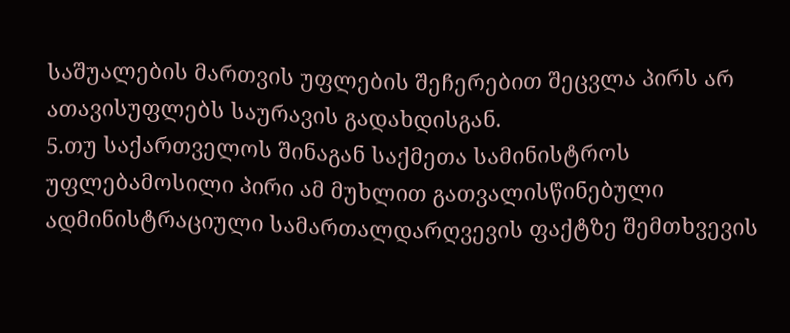საშუალების მართვის უფლების შეჩერებით შეცვლა პირს არ ათავისუფლებს საურავის გადახდისგან.
5.თუ საქართველოს შინაგან საქმეთა სამინისტროს უფლებამოსილი პირი ამ მუხლით გათვალისწინებული ადმინისტრაციული სამართალდარღვევის ფაქტზე შემთხვევის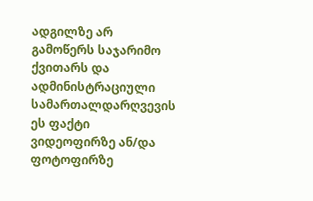ადგილზე არ გამოწერს საჯარიმო ქვითარს და ადმინისტრაციული სამართალდარღვევის ეს ფაქტი ვიდეოფირზე ან/და ფოტოფირზე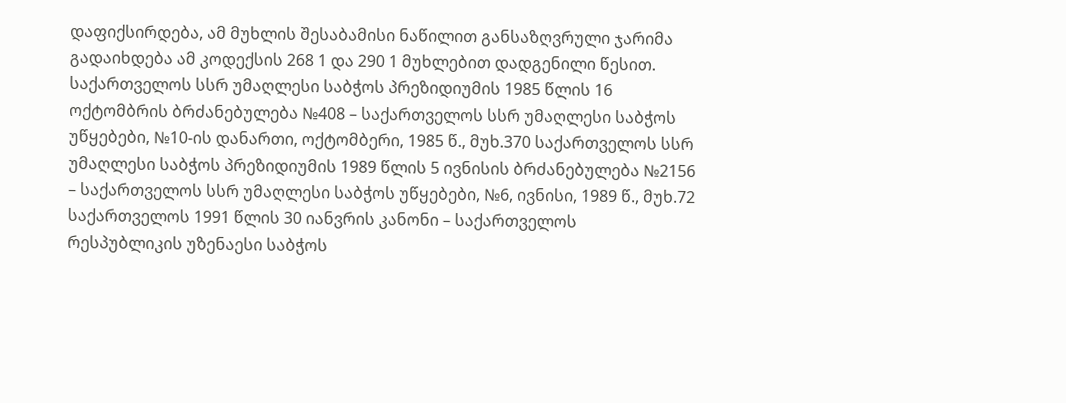დაფიქსირდება, ამ მუხლის შესაბამისი ნაწილით განსაზღვრული ჯარიმა გადაიხდება ამ კოდექსის 268 1 და 290 1 მუხლებით დადგენილი წესით. საქართველოს სსრ უმაღლესი საბჭოს პრეზიდიუმის 1985 წლის 16 ოქტომბრის ბრძანებულება №408 – საქართველოს სსრ უმაღლესი საბჭოს უწყებები, №10-ის დანართი, ოქტომბერი, 1985 წ., მუხ.370 საქართველოს სსრ უმაღლესი საბჭოს პრეზიდიუმის 1989 წლის 5 ივნისის ბრძანებულება №2156 – საქართველოს სსრ უმაღლესი საბჭოს უწყებები, №6, ივნისი, 1989 წ., მუხ.72 საქართველოს 1991 წლის 30 იანვრის კანონი – საქართველოს რესპუბლიკის უზენაესი საბჭოს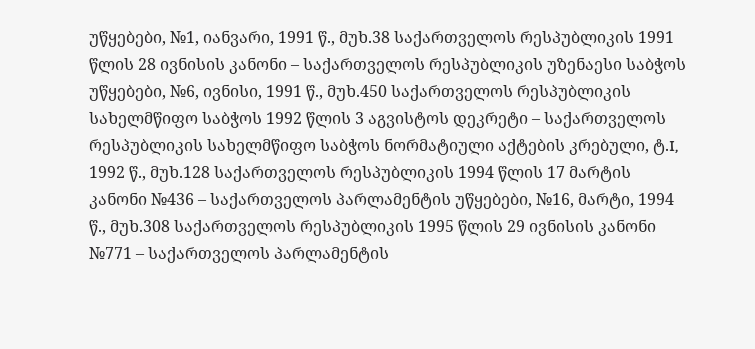უწყებები, №1, იანვარი, 1991 წ., მუხ.38 საქართველოს რესპუბლიკის 1991 წლის 28 ივნისის კანონი – საქართველოს რესპუბლიკის უზენაესი საბჭოს უწყებები, №6, ივნისი, 1991 წ., მუხ.450 საქართველოს რესპუბლიკის სახელმწიფო საბჭოს 1992 წლის 3 აგვისტოს დეკრეტი – საქართველოს რესპუბლიკის სახელმწიფო საბჭოს ნორმატიული აქტების კრებული, ტ.I, 1992 წ., მუხ.128 საქართველოს რესპუბლიკის 1994 წლის 17 მარტის კანონი №436 – საქართველოს პარლამენტის უწყებები, №16, მარტი, 1994 წ., მუხ.308 საქართველოს რესპუბლიკის 1995 წლის 29 ივნისის კანონი №771 – საქართველოს პარლამენტის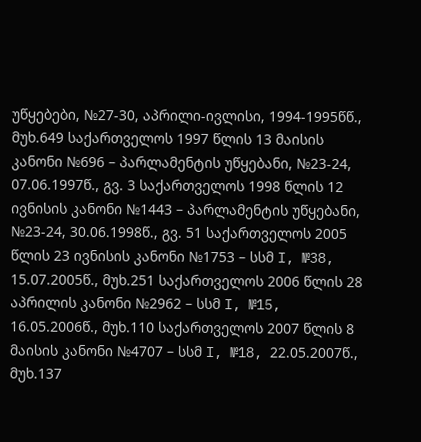უწყებები, №27-30, აპრილი-ივლისი, 1994-1995წწ., მუხ.649 საქართველოს 1997 წლის 13 მაისის კანონი №696 – პარლამენტის უწყებანი, №23-24, 07.06.1997წ., გვ. 3 საქართველოს 1998 წლის 12 ივნისის კანონი №1443 – პარლამენტის უწყებანი, №23-24, 30.06.1998წ., გვ. 51 საქართველოს 2005 წლის 23 ივნისის კანონი №1753 – სსმ I, №38, 15.07.2005წ., მუხ.251 საქართველოს 2006 წლის 28 აპრილის კანონი №2962 – სსმ I, №15, 16.05.2006წ., მუხ.110 საქართველოს 2007 წლის 8 მაისის კანონი №4707 – სსმ I, №18, 22.05.2007წ., მუხ.137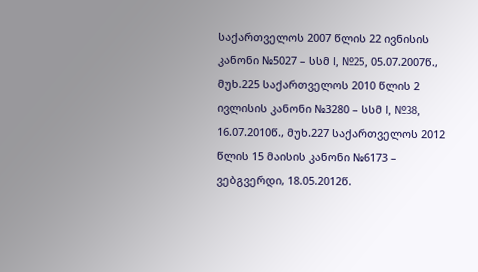საქართველოს 2007 წლის 22 ივნისის კანონი №5027 – სსმ I, №25, 05.07.2007წ., მუხ.225 საქართველოს 2010 წლის 2 ივლისის კანონი №3280 – სსმ I, №38, 16.07.2010წ., მუხ.227 საქართველოს 2012 წლის 15 მაისის კანონი №6173 – ვებგვერდი, 18.05.2012წ.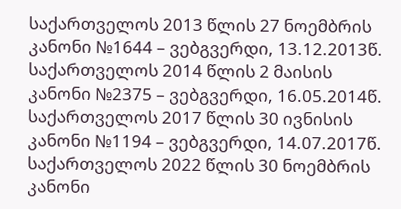საქართველოს 2013 წლის 27 ნოემბრის კანონი №1644 – ვებგვერდი, 13.12.2013წ. საქართველოს 2014 წლის 2 მაისის კანონი №2375 – ვებგვერდი, 16.05.2014წ. საქართველოს 2017 წლის 30 ივნისის კანონი №1194 – ვებგვერდი, 14.07.2017წ. საქართველოს 2022 წლის 30 ნოემბრის კანონი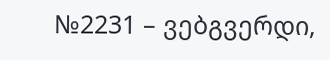№2231 – ვებგვერდი,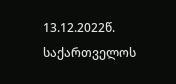13.12.2022წ. საქართველოს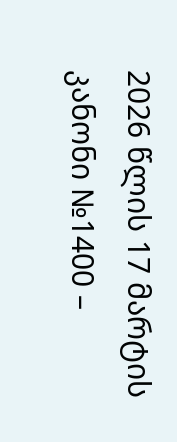2026 წლის 17 მარტის კანონი №1400 –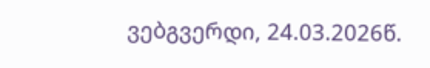ვებგვერდი, 24.03.2026წ.